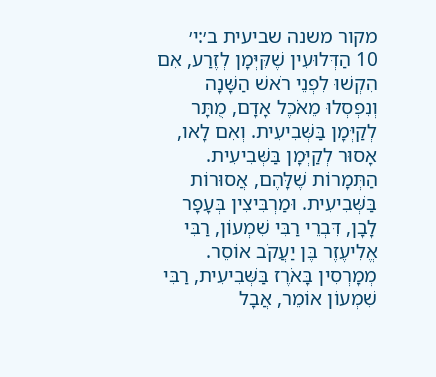מקור משנה שביעית ב׳:י׳
10 הַדְּלוּעִין שֶׁקִּיְּמָן לְזֶרַע, אִם הִקְשׁוּ לִפְנֵי רֹאשׁ הַשָּׁנָה וְנִפְסְלוּ מֵאֹכֶל אָדָם, מֻתָּר לְקַיְּמָן בַּשְּׁבִיעִית. וְאִם לָאו, אָסוּר לְקַיְּמָן בַּשְּׁבִיעִית. הַתְּמָרוֹת שֶׁלָּהֶם, אֲסוּרוֹת בַּשְּׁבִיעִית. וּמַרְבִּיצִין בְּעָפָר לָבָן, דִּבְרֵי רַבִּי שִׁמְעוֹן, רַבִּי אֱלִיעֶזֶר בֶּן יַעֲקֹב אוֹסֵר. מְמָרְסִין בָּאֹרֶז בַּשְּׁבִיעִית, רַבִּי שִׁמְעוֹן אוֹמֵר, אֲבָל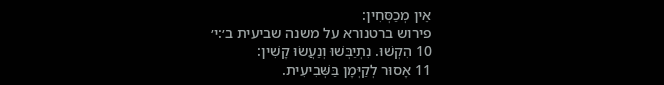אֵין מְכַסְּחִין:
פירוש ברטנורא על משנה שביעית ב׳:י׳
10 הִקְשׁוּ. נִתְיַבְּשׁוּ וְנַעֲשׂוּ קָשִׁין:
11 אָסוּר לְקַיְּמָן בַּשְּׁבִיעִית.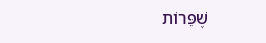שֶׁפֵּרוֹת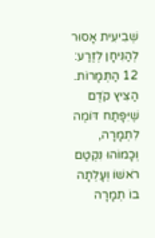שְׁבִיעִית אָסוּר לְהַנִּיחָן לְזֶרַע:
12 הַתְּמָרוֹת. הַצִּיץ קֹדֶם שֶׁיִּפָּתַח דּוֹמֶה לִתְמָרָה, וְכָמוֹהוּ נִקְטַם רֹאשׁוֹ וְעָלְתָה בוֹ תְמָרָה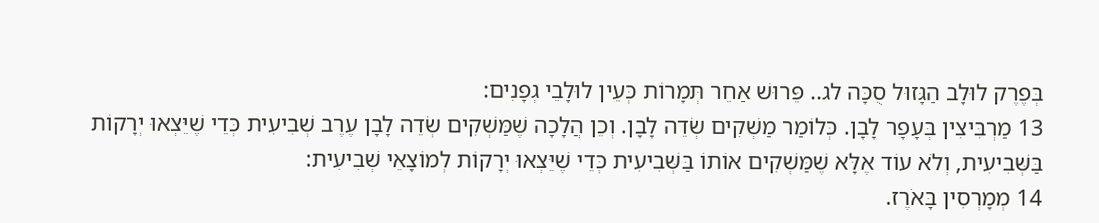בְּפֶרֶק לוּלָב הַגָּזוּל סֻכָּה לג.. פֵּרוּשׁ אַחֵר תְּמָרוֹת כְּעֵין לוּלָבֵי גְפָנִים:
13 מַרְבִּיצִין בְּעָפָר לָבָן. כְּלוֹמַר מַשְׁקִים שְׂדֵה לָבָן. וְכֵן הֲלָכָה שֶׁמַּשְׁקִים שְׂדֵה לָבָן עֶרֶב שְׁבִיעִית כְּדֵי שֶׁיֵּצְאוּ יְרָקוֹת בַּשְּׁבִיעִית, וְלֹא עוֹד אֶלָּא שֶׁמַּשְׁקִים אוֹתוֹ בַּשְּׁבִיעִית כְּדֵי שֶׁיֵּצְאוּ יְרָקוֹת לְמוֹצָאֵי שְׁבִיעִית:
14 מְמָרְסִין בָּאֹרֶז.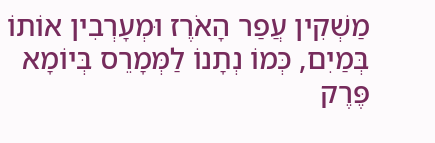מַשְׁקִין עֲפַר הָאֹרֶז וּמְעָרְבִין אוֹתוֹ בְּמַיִם, כְּמוֹ נְתָנוֹ לַמְּמָרֵס בְּיוֹמָא פֶּרֶק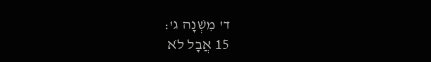ד' מִשְׁנָה ג':
15 אֲבָל לֹא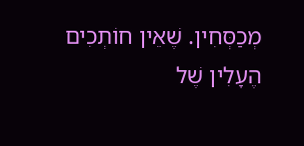מְכַסְּחִין. שֶׁאֵין חוֹתְכִים הֶעָלִין שֶׁל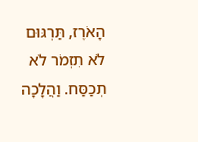הָאֹרֶז, תַּרְגּוּם לֹא תִזְמֹר לֹא תְכַסַּח. וַהֲלָכָה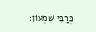כְּרַבִּי שִׁמְעוֹן: